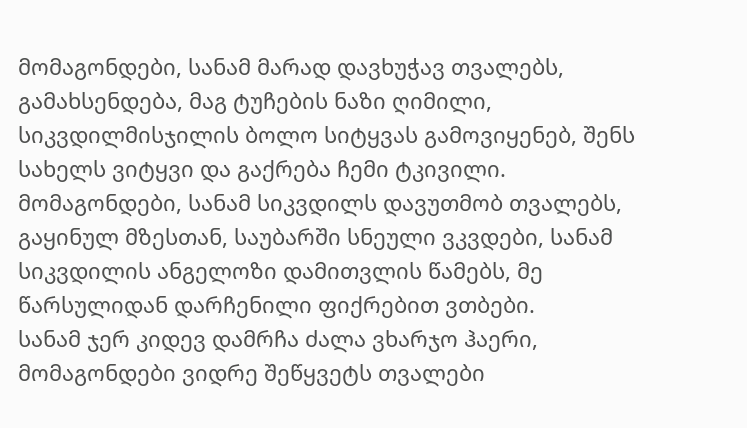მომაგონდები, სანამ მარად დავხუჭავ თვალებს, გამახსენდება, მაგ ტუჩების ნაზი ღიმილი, სიკვდილმისჯილის ბოლო სიტყვას გამოვიყენებ, შენს სახელს ვიტყვი და გაქრება ჩემი ტკივილი.
მომაგონდები, სანამ სიკვდილს დავუთმობ თვალებს, გაყინულ მზესთან, საუბარში სნეული ვკვდები, სანამ სიკვდილის ანგელოზი დამითვლის წამებს, მე წარსულიდან დარჩენილი ფიქრებით ვთბები.
სანამ ჯერ კიდევ დამრჩა ძალა ვხარჯო ჰაერი, მომაგონდები ვიდრე შეწყვეტს თვალები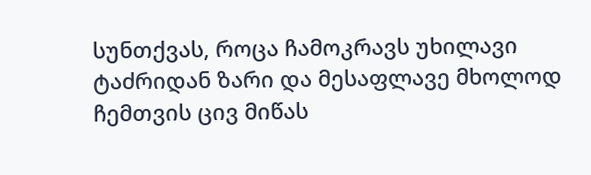სუნთქვას, როცა ჩამოკრავს უხილავი ტაძრიდან ზარი და მესაფლავე მხოლოდ ჩემთვის ცივ მიწას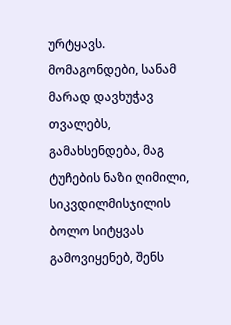ურტყავს.
მომაგონდები, სანამ მარად დავხუჭავ თვალებს, გამახსენდება, მაგ ტუჩების ნაზი ღიმილი, სიკვდილმისჯილის ბოლო სიტყვას გამოვიყენებ, შენს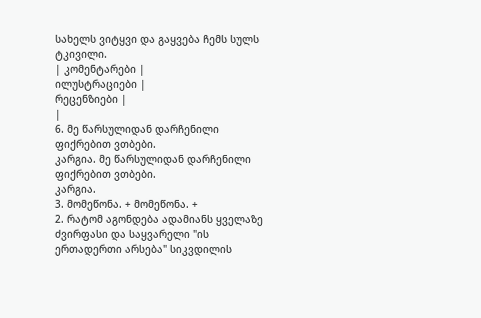სახელს ვიტყვი და გაყვება ჩემს სულს ტკივილი.
| კომენტარები |
ილუსტრაციები |
რეცენზიები |
|
6. მე წარსულიდან დარჩენილი ფიქრებით ვთბები.
კარგია. მე წარსულიდან დარჩენილი ფიქრებით ვთბები.
კარგია.
3. მომეწონა. + მომეწონა. +
2. რატომ აგონდება ადამიანს ყველაზე ძვირფასი და საყვარელი "ის ერთადერთი არსება" სიკვდილის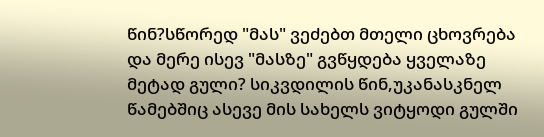წინ?სწორედ "მას" ვეძებთ მთელი ცხოვრება და მერე ისევ "მასზე" გვწყდება ყველაზე მეტად გული? სიკვდილის წინ,უკანასკნელ წამებშიც ასევე მის სახელს ვიტყოდი გულში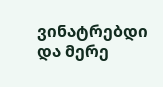ვინატრებდი და მერე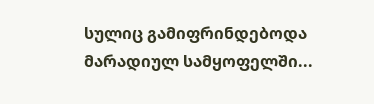სულიც გამიფრინდებოდა მარადიულ სამყოფელში...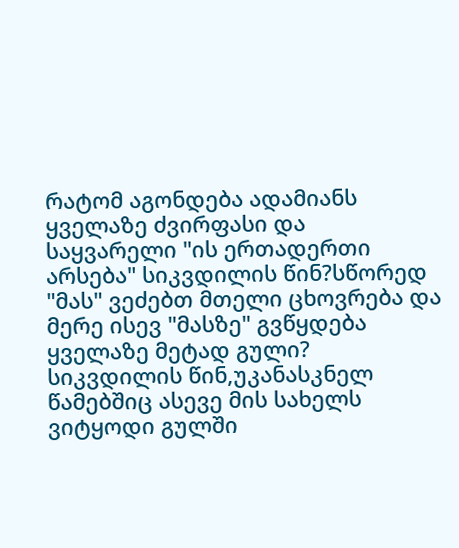რატომ აგონდება ადამიანს ყველაზე ძვირფასი და საყვარელი "ის ერთადერთი არსება" სიკვდილის წინ?სწორედ "მას" ვეძებთ მთელი ცხოვრება და მერე ისევ "მასზე" გვწყდება ყველაზე მეტად გული? სიკვდილის წინ,უკანასკნელ წამებშიც ასევე მის სახელს ვიტყოდი გულში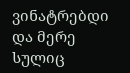ვინატრებდი და მერე სულიც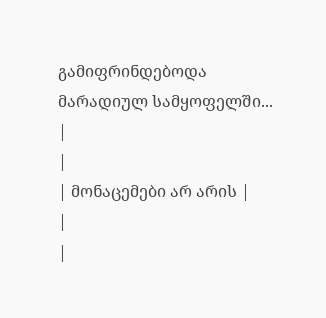გამიფრინდებოდა მარადიულ სამყოფელში...
|
|
| მონაცემები არ არის |
|
|